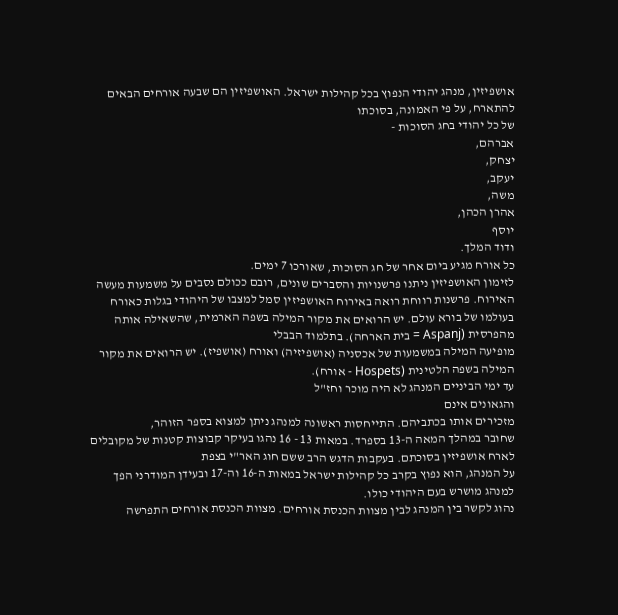אושפיזין, מנהג יהודי הנפוץ בכל קהילות ישראל. האושפיזין הם שבעה אורחים הבאים להתארח, על פי האמונה, בסוכתו
של כל יהודי בחג הסוכות -
אברהם,
יצחק,
יעקב,
משה,
אהרן הכהן,
יוסף
ודוד המלך.
כל אורח מגיע ביום אחר של חג הסוכות, שאורכו 7 ימים.
לזימון האושפיזין ניתנו פרשנויות והסברים שונים, רובם ככולם נסבים על משמעות מעשה האירוח. פרשנות רווחת רואה באירוח האושפיזין סמל למצבו של היהודי בגלות כאורח בעולמו של בורא עולם. יש הרואים את מקור המילה בשפה הארמית, שהשאילה אותה מהפרסית (Aspanj = בית הארחה). בתלמוד הבבלי
מופיעה המילה במשמעות של אכסניה (אושפיזיה) ואורח (אושפיז). יש הרואים את מקור המילה בשפה הלטינית (Hospets - אורח).
עד ימי הביניים המנהג לא היה מוכר וחז"ל
והגאונים אינם
מזכירים אותו בכתביהם. התייחסות ראשונה למנהג ניתן למצוא בספר הזוהר,
שחובר במהלך המאה ה-13 בספרד. במאות 13 - 16 נהגו בעיקר קבוצות קטנות של מקובלים לארח אושפיזין בסוכתם. בעקבות הדגש הרב ששם חוג האר"י בצפת
על המנהג, הוא נפוץ בקרב כל קהילות ישראל במאות ה-16 וה-17 ובעידן המודרני הפך למנהג מושרש בעם היהודי כולו.
נהוג לקשר בין המנהג לבין מצוות הכנסת אורחים. מצוות הכנסת אורחים התפרשה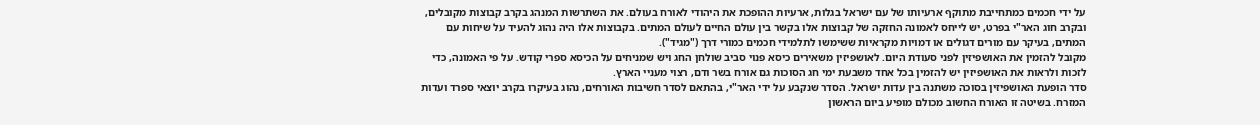על ידי חכמים כמתחייבת מתוקף ארעיותו של עם ישראל בגלות, ארעיות ההופכת את היהודי לאורח בעולם. את השתרשות המנהג בקרב קבוצות מקובלים, ובקרב חוג האר"י בפרט, יש לייחס לאמונה החזקה של קבוצות אלו בקשר בין עולם החיים לעולם המתים. בקבוצות אלו היה נהוג להעיד על שיחות עם המתים, בעיקר עם מורים דגולים או דמויות מקראיות ששימשו לתלמידי חכמים כמורי דרך ("מגיד").
מקובל להזמין את האושפיזין לפני סעודת היום. לאושפיזין משאירים כיסא פנוי סביב שולחן החג ויש שמניחים על הכיסא ספרי קודש. על פי האמונה, כדי לזכות ולראות את האושפיזין יש להזמין בכל אחד משבעת ימי חג הסוכות גם אורח בשר ודם, רצוי מעניי הארץ.
סדר הופעת האושפיזין בסוכה משתנה בין עדות ישראל. הסדר שנקבע על ידי האר"י, בהתאם לסדר חשיבות האורחים, נהוג בעיקרו בקרב יוצאי ספרד ועדות המזרח. בשיטה זו האורח החשוב מכולם מופיע ביום הראשון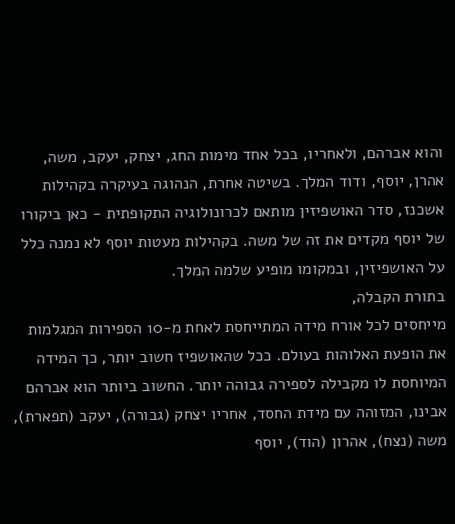והוא אברהם, ולאחריו, בכל אחד מימות החג, יצחק, יעקב, משה, אהרן, יוסף, ודוד המלך. בשיטה אחרת, הנהוגה בעיקרה בקהילות אשכנז, סדר האושפיזין מותאם לכרונולוגיה התקופתית - כאן ביקורו של יוסף מקדים את זה של משה. בקהילות מעטות יוסף לא נמנה כלל על האושפיזין, ובמקומו מופיע שלמה המלך.
בתורת הקבלה,
מייחסים לכל אורח מידה המתייחסת לאחת מ-10 הספירות המגלמות
את הופעת האלוהות בעולם. ככל שהאושפיז חשוב יותר, כך המידה המיוחסת לו מקבילה לספירה גבוהה יותר. החשוב ביותר הוא אברהם אבינו, המזוהה עם מידת החסד, אחריו יצחק (גבורה), יעקב (תפארת), משה (נצח), אהרון (הוד), יוסף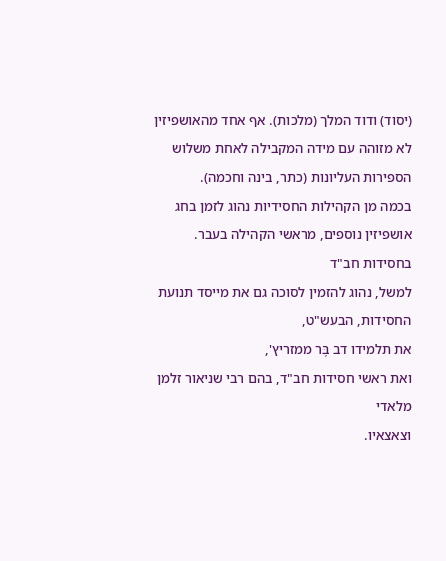(יסוד) ודוד המלך (מלכות). אף אחד מהאושפיזין לא מזוהה עם מידה המקבילה לאחת משלוש הספירות העליונות (כתר, בינה וחכמה).
בכמה מן הקהילות החסידיות נהוג לזמן בחג אושפיזין נוספים, מראשי הקהילה בעבר. בחסידות חב"ד
למשל, נהוג להזמין לסוכה גם את מייסד תנועת החסידות, הבעש"ט,
את תלמידו דב בֶּר ממזריץ',
ואת ראשי חסידות חב"ד, בהם רבי שניאור זלמן מלאדי
וצאצאיו.